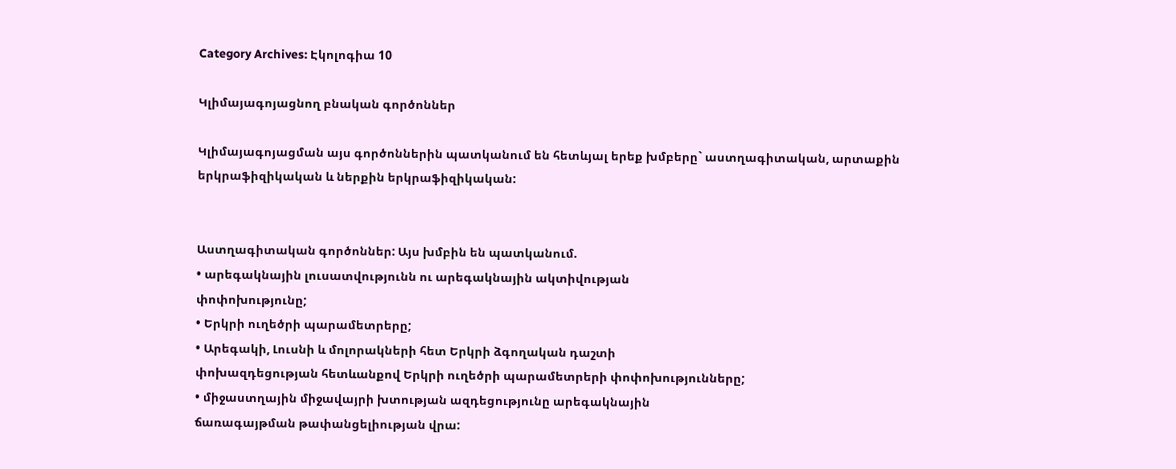Category Archives: Էկոլոգիա 10

Կլիմայագոյացնող բնական գործոններ

Կլիմայագոյացման այս գործոններին պատկանում են հետևյալ երեք խմբերը` աստղագիտական, արտաքին երկրաֆիզիկական և ներքին երկրաֆիզիկական:


Աստղագիտական գործոններ: Այս խմբին են պատկանում.
• արեգակնային լուսատվությունն ու արեգակնային ակտիվության
փոփոխությունը;
• Երկրի ուղեծրի պարամետրերը;
• Արեգակի, Լուսնի և մոլորակների հետ Երկրի ձգողական դաշտի
փոխազդեցության հետևանքով Երկրի ուղեծրի պարամետրերի փոփոխությունները;
• միջաստղային միջավայրի խտության ազդեցությունը արեգակնային
ճառագայթման թափանցելիության վրա: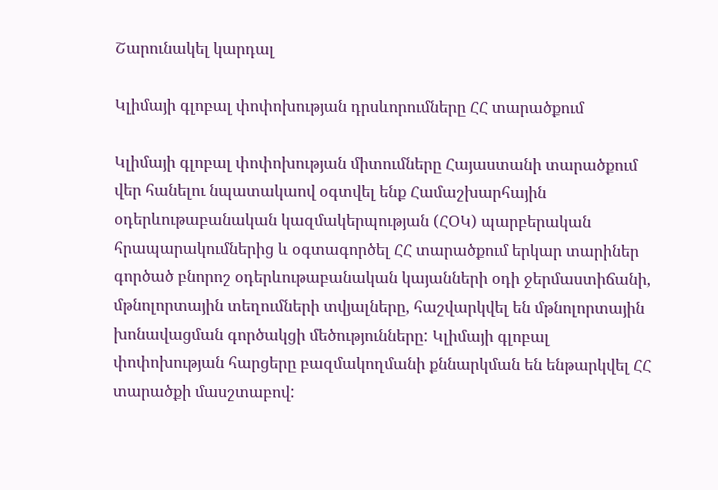Շարունակել կարդալ

Կլիմայի գլոբալ փոփոխության դրսևորումները ՀՀ տարածքում

Կլիմայի գլոբալ փոփոխության միտումները Հայաստանի տարածքում
վեր հանելու նպատակաով օգտվել ենք Համաշխարհային օդերևութաբանական կազմակերպության (ՀՕԿ) պարբերական հրապարակումներից և օգտագործել ՀՀ տարածքում երկար տարիներ գործած բնորոշ օդերևութաբանական կայանների օդի ջերմաստիճանի, մթնոլորտային տեղումների տվյալները, հաշվարկվել են մթնոլորտային խոնավացման գործակցի մեծությունները: Կլիմայի գլոբալ փոփոխության հարցերը բազմակողմանի քննարկման են ենթարկվել ՀՀ տարածքի մասշտաբով: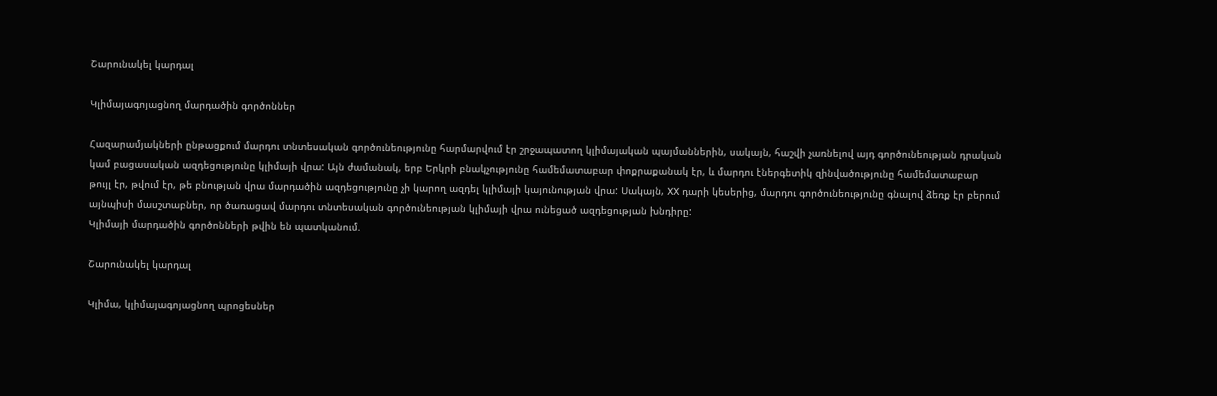Շարունակել կարդալ

Կլիմայագոյացնող մարդածին գործոններ

Հազարամյակների ընթացքում մարդու տնտեսական գործունեությունը հարմարվում էր շրջապատող կլիմայական պայմաններին, սակայն, հաշվի չառնելով այդ գործունեության դրական կամ բացասական ազդեցությունը կլիմայի վրա: Այն ժամանակ, երբ Երկրի բնակչությունը համեմատաբար փոքրաքանակ էր, և մարդու էներգետիկ զինվածությունը համեմատաբար
թույլ էր, թվում էր, թե բնության վրա մարդածին ազդեցությունը չի կարող ազդել կլիմայի կայունության վրա: Սակայն, XX դարի կեսերից, մարդու գործունեությունը գնալով ձեռք էր բերում այնպիսի մասշտաբներ, որ ծառացավ մարդու տնտեսական գործունեության կլիմայի վրա ունեցած ազդեցության խնդիրը:
Կլիմայի մարդածին գործոնների թվին են պատկանում.

Շարունակել կարդալ

Կլիմա, կլիմայագոյացնող պրոցեսներ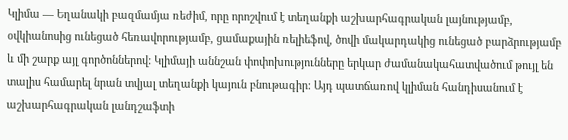Կլիմա — Եղանակի բազմամյա ռեժիմ, որը որոշվում է տեղանքի աշխարհագրական լայնությամբ, օվկիանոսից ունեցած հեռավորությամբ, ցամաքային ռելիեֆով, ծովի մակարդակից ունեցած բարձրությամբ և մի շարք այլ գործոններով: Կլիմայի աննշան փոփոխությունները երկար ժամանակահատվածում թույլ են տալիս համարել նրան տվյալ տեղանքի կայուն բնութագիր: Այդ պատճառով կլիման հանդիսանում է աշխարհագրական լանդշաֆտի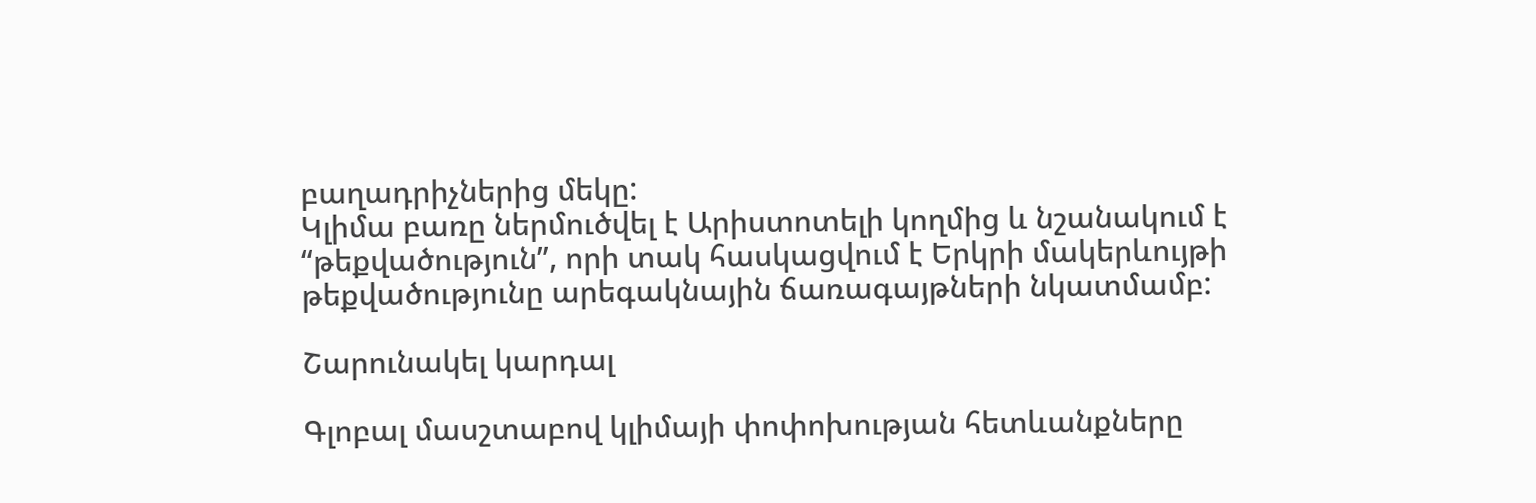բաղադրիչներից մեկը:
Կլիմա բառը ներմուծվել է Արիստոտելի կողմից և նշանակում է “թեքվածություն”, որի տակ հասկացվում է Երկրի մակերևույթի թեքվածությունը արեգակնային ճառագայթների նկատմամբ:

Շարունակել կարդալ

Գլոբալ մասշտաբով կլիմայի փոփոխության հետևանքները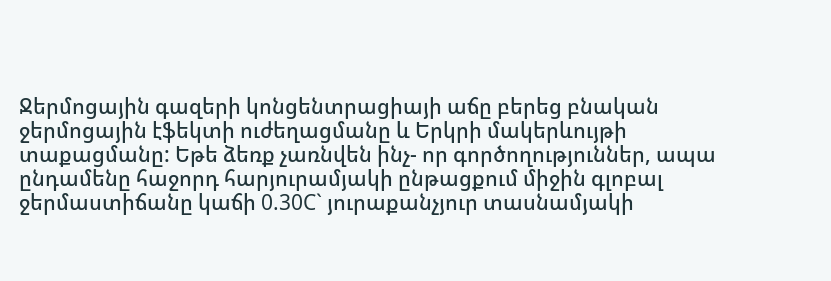Ջերմոցային գազերի կոնցենտրացիայի աճը բերեց բնական ջերմոցային էֆեկտի ուժեղացմանը և Երկրի մակերևույթի տաքացմանը: Եթե ձեռք չառնվեն ինչ- որ գործողություններ, ապա ընդամենը հաջորդ հարյուրամյակի ընթացքում միջին գլոբալ ջերմաստիճանը կաճի 0.30C` յուրաքանչյուր տասնամյակի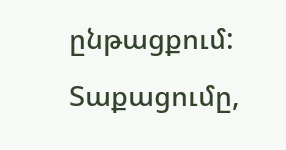ընթացքում: Տաքացումը,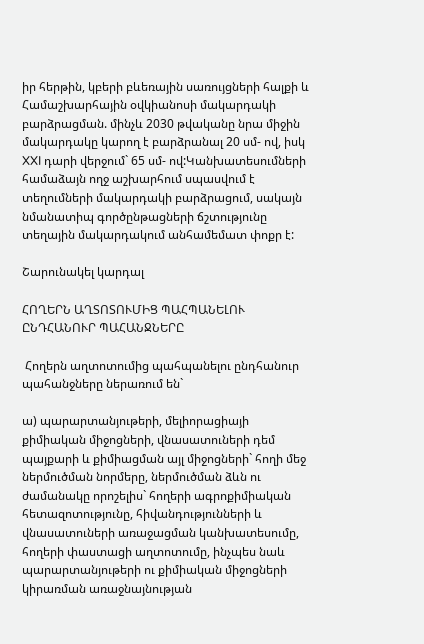իր հերթին, կբերի բևեռային սառույցների հալքի և Համաշխարհային օվկիանոսի մակարդակի բարձրացման. մինչև 2030 թվականը նրա միջին մակարդակը կարող է բարձրանալ 20 սմ- ով, իսկ XXI դարի վերջում` 65 սմ- ով:Կանխատեսումների համաձայն ողջ աշխարհում սպասվում է տեղումների մակարդակի բարձրացում, սակայն նմանատիպ գործընթացների ճշտությունը տեղային մակարդակում անհամեմատ փոքր է:

Շարունակել կարդալ

ՀՈՂԵՐՆ ԱՂՏՈՏՈՒՄԻՑ ՊԱՀՊԱՆԵԼՈՒ ԸՆԴՀԱՆՈՒՐ ՊԱՀԱՆՋՆԵՐԸ

 Հողերն աղտոտումից պահպանելու ընդհանուր պահանջները ներառում են`

ա) պարարտանյութերի, մելիորացիայի քիմիական միջոցների, վնասատուների դեմ պայքարի և քիմիացման այլ միջոցների` հողի մեջ ներմուծման նորմերը, ներմուծման ձևն ու ժամանակը որոշելիս` հողերի ագրոքիմիական հետազոտությունը, հիվանդությունների և վնասատուների առաջացման կանխատեսումը, հողերի փաստացի աղտոտումը, ինչպես նաև պարարտանյութերի ու քիմիական միջոցների կիրառման առաջնայնության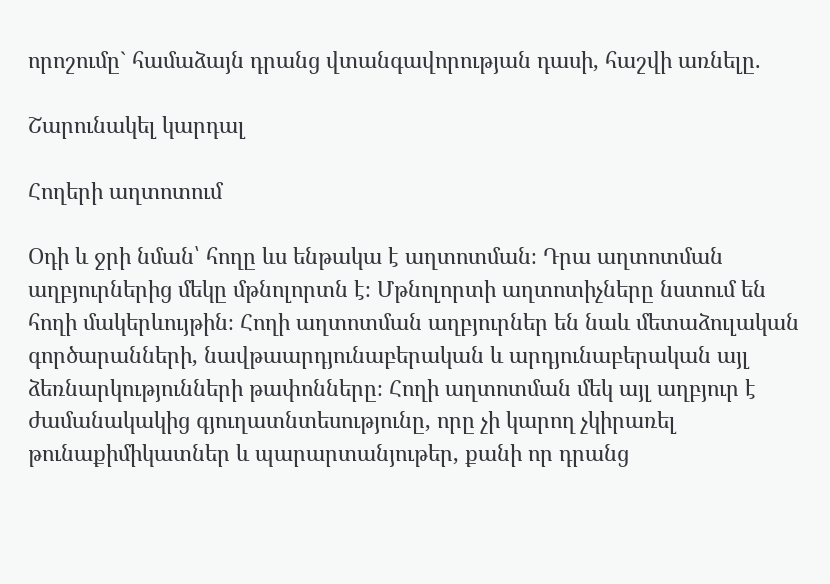որոշումը` համաձայն դրանց վտանգավորության դասի, հաշվի առնելը.

Շարունակել կարդալ

Հողերի աղտոտում

Օդի և ջրի նման՝ հողը ևս ենթակա է աղտոտման։ Դրա աղտոտման աղբյուրներից մեկը մթնոլորտն է։ Մթնոլորտի աղտոտիչները նստում են հողի մակերևույթին։ Հողի աղտոտման աղբյուրներ են նաև մետաձուլական գործարանների, նավթաարդյունաբերական և արդյունաբերական այլ ձեռնարկությունների թափոնները։ Հողի աղտոտման մեկ այլ աղբյուր է ժամանակակից գյուղատնտեսությունը, որը չի կարող չկիրառել թունաքիմիկատներ և պարարտանյութեր, քանի որ դրանց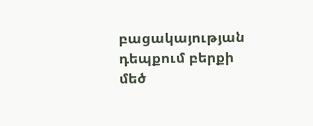բացակայության դեպքում բերքի մեծ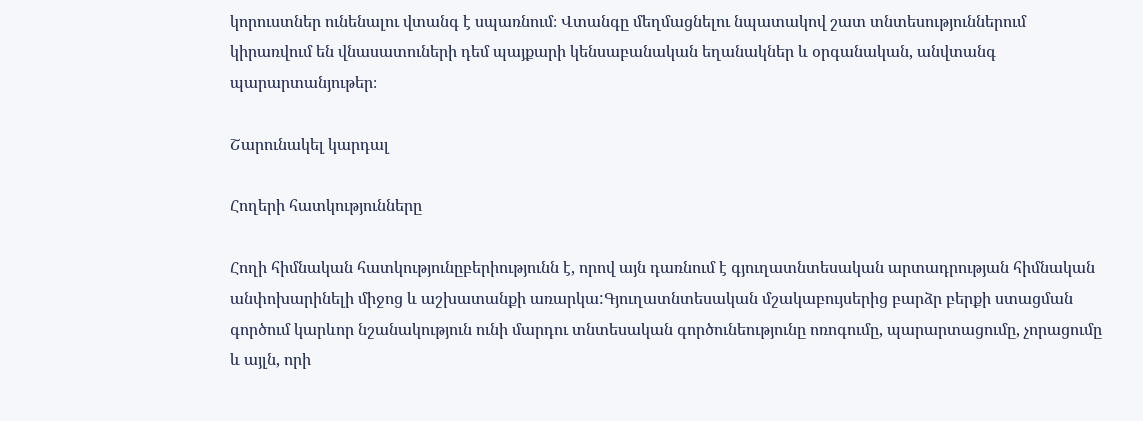կորուստներ ունենալու վտանգ է սպառնում։ Վտանգը մեղմացնելու նպատակով շատ տնտեսություններում կիրառվում են վնասատուների դեմ պայքարի կենսաբանական եղանակներ և օրգանական, անվտանգ պարարտանյութեր։

Շարունակել կարդալ

Հողերի հատկությունները

Հողի հիմնական հատկությունըբերիությունն է, որով այն դառնում է գյուղատնտեսական արտադրության հիմնական անփոխարինելի միջոց և աշխատանքի առարկա:Գյուղատնտեսական մշակաբույսերից բարձր բերքի ստացման գործում կարևոր նշանակություն ունի մարդու տնտեսական գործունեությունը ոռոգումը, պարարտացումը, չորացումը և այլն, որի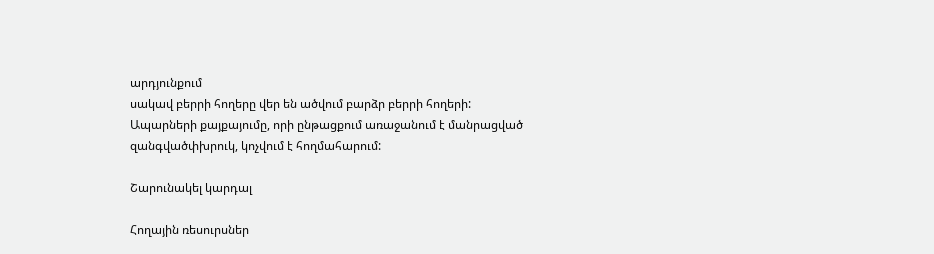արդյունքում
սակավ բերրի հողերը վեր են ածվում բարձր բերրի հողերի:
Ապարների քայքայումը, որի ընթացքում առաջանում է մանրացված զանգվածփխրուկ, կոչվում է հողմահարում:

Շարունակել կարդալ

Հողային ռեսուրսներ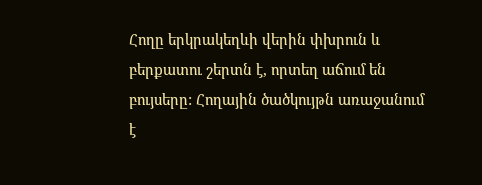Հողը երկրակեղևի վերին փխրուն և բերքատու շերտն է, որտեղ աճում են բույսերը: Հողային ծածկույթն առաջանում է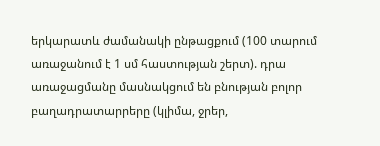երկարատև ժամանակի ընթացքում (100 տարում առաջանում է 1 սմ հաստության շերտ). դրա առաջացմանը մասնակցում են բնության բոլոր բաղադրատարրերը (կլիմա, ջրեր,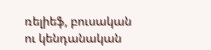ռելիեֆ, բուսական ու կենդանական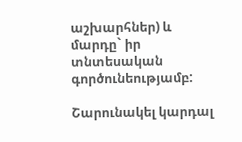աշխարհներ) և մարդը` իր տնտեսական գործունեությամբ:

Շարունակել կարդալ